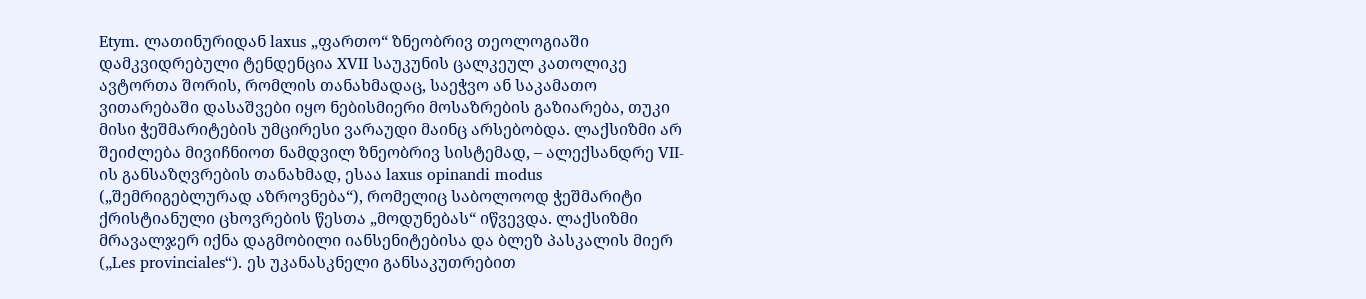Etym. ლათინურიდან laxus „ფართო“ ზნეობრივ თეოლოგიაში დამკვიდრებული ტენდენცია XVII საუკუნის ცალკეულ კათოლიკე ავტორთა შორის, რომლის თანახმადაც, საეჭვო ან საკამათო ვითარებაში დასაშვები იყო ნებისმიერი მოსაზრების გაზიარება, თუკი მისი ჭეშმარიტების უმცირესი ვარაუდი მაინც არსებობდა. ლაქსიზმი არ შეიძლება მივიჩნიოთ ნამდვილ ზნეობრივ სისტემად, – ალექსანდრე VII-ის განსაზღვრების თანახმად, ესაა laxus opinandi modus („შემრიგებლურად აზროვნება“), რომელიც საბოლოოდ ჭეშმარიტი ქრისტიანული ცხოვრების წესთა „მოდუნებას“ იწვევდა. ლაქსიზმი მრავალჯერ იქნა დაგმობილი იანსენიტებისა და ბლეზ პასკალის მიერ („Les provinciales“). ეს უკანასკნელი განსაკუთრებით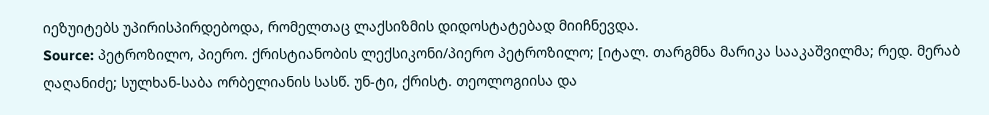იეზუიტებს უპირისპირდებოდა, რომელთაც ლაქსიზმის დიდოსტატებად მიიჩნევდა.
Source: პეტროზილო, პიერო. ქრისტიანობის ლექსიკონი/პიერო პეტროზილო; [იტალ. თარგმნა მარიკა სააკაშვილმა; რედ. მერაბ ღაღანიძე; სულხან-საბა ორბელიანის სასწ. უნ-ტი, ქრისტ. თეოლოგიისა და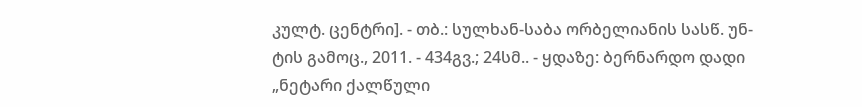კულტ. ცენტრი]. - თბ.: სულხან-საბა ორბელიანის სასწ. უნ-ტის გამოც., 2011. - 434გვ.; 24სმ.. - ყდაზე: ბერნარდო დადი „ნეტარი ქალწული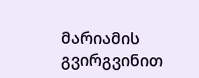მარიამის გვირგვინით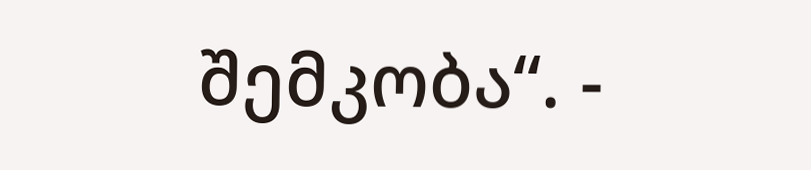შემკობა“. -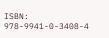ISBN: 978-9941-0-3408-4